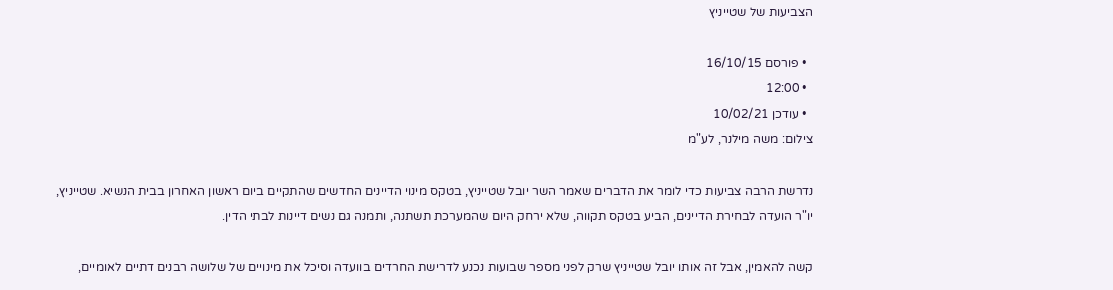הצביעות של שטייניץ

  • פורסם 16/10/15
  • 12:00
  • עודכן 10/02/21
צילום: משה מילנר, לע"מ

נדרשת הרבה צביעות כדי לומר את הדברים שאמר השר יובל שטייניץ, בטקס מינוי הדיינים החדשים שהתקיים ביום ראשון האחרון בבית הנשיא. שטייניץ, יו"ר הועדה לבחירת הדיינים, הביע בטקס תקווה, שלא ירחק היום שהמערכת תשתנה, ותמנה גם נשים דיינות לבתי הדין.

קשה להאמין, אבל זה אותו יובל שטייניץ שרק לפני מספר שבועות נכנע לדרישת החרדים בוועדה וסיכל את מינויים של שלושה רבנים דתיים לאומיים,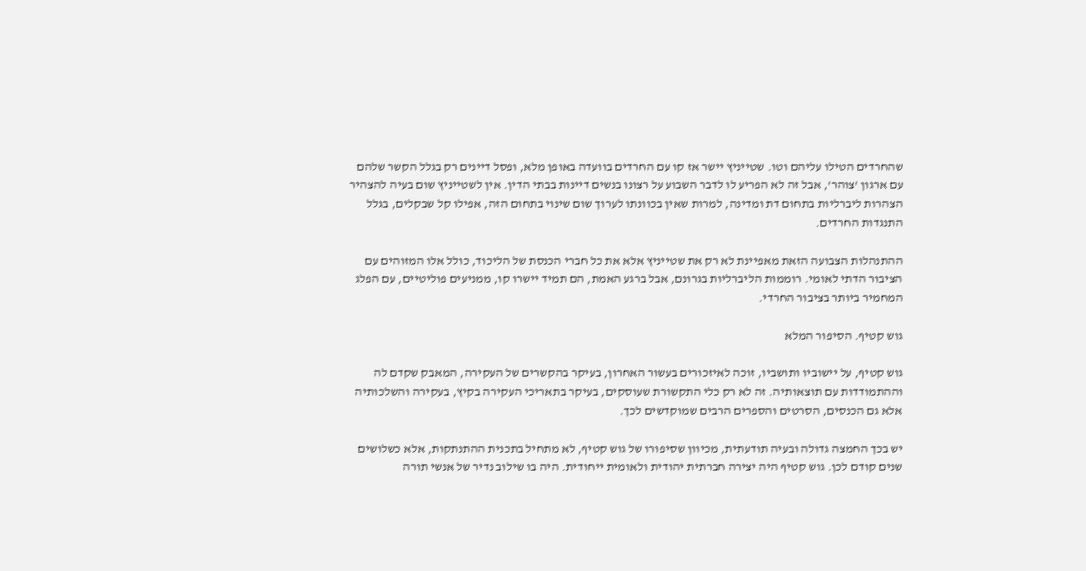שהחרדים הטילו עליהם וטו. שטייניץ יישר אז קו עם החרדים בוועדה באופן מלא, ופסל דיינים רק בגלל הקשר שלהם עם ארגון 'צוהר', אבל זה לא הפריע לו לדבר השבוע על רצונו בנשים דיינות בבתי הדין. אין לשטייניץ שום בעיה להצהיר הצהרות ליברליות בתחום דת ומדינה, למרות שאין בכוונתו לערוך שום שינוי בתחום הזה, אפילו קל שבקלים, בגלל התנגדות החרדים.

ההתנהלות הצבועה הזאת מאפיינת לא רק את שטייניץ אלא את כל חברי הכנסת של הליכוד, כולל אלו המזוהים עם הציבור הדתי לאומי. רוממות הליברליות בגרונם, אבל ברגע האמת, הם תמיד יישרו קו, ממניעים פוליטיים, עם הפלג המחמיר ביותר בציבור החרדי.

גוש קטיף. הסיפור המלא

גוש קטיף, על יישוביו ותושביו, זוכה לאיזכורים בעשור האחרון, בעיקר בהקשרים של העקירה, המאבק שקדם לה וההתמודדות עם תוצאותיה. זה לא רק כלי התקשורת שעוסקים, בעיקר בתאריכי העקירה בקיץ, בעקירה והשלכותיה אלא גם הכנסים, הסרטים והספרים הרבים שמוקדשים לכך.

יש בכך החמצה גדולה ובעיה תודעתית, מכיוון שסיפורו של גוש קטיף, לא מתחיל בתכנית ההתנתקות, אלא כשלושים שנים קודם לכן. גוש קטיף היה יצירה חברתית יהודית ולאומית ייחודית. היה בו שילוב נדיר של אנשי תורה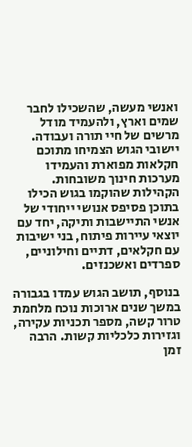ואנשי מעשה, שהשכילו לחבר שמים וארץ, ולהעמיד מודל מרשים של חיי תורה ועבודה. יישובי הגוש הצמיחו מתוכם חקלאות מפוארת והעמידו מערכות חינוך משובחות. הקהילות שהוקמו בגוש הכילו בתוכן פסיפס אנושי ייחודי של אנשי התיישבות ותיקה, יחד עם יוצאי עיירות פיתוח, בני ישיבות עם חקלאים, דתיים וחילוניים, ספרדים ואשכנזים.

בנוסף, תושב הגוש עמדו בגבורה במשך שנים ארוכות נוכח מלחמת טרור קשה, מספר תכניות עקירה, וגזירות כלכליות קשות. הרבה זמן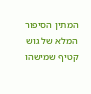המתין הסיפור המלא של גוש קטיף שמישהו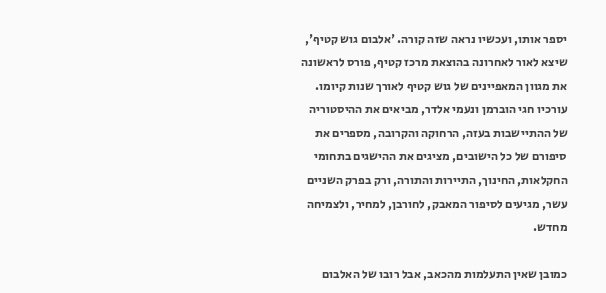יספר אותו, ועכשיו נראה שזה קורה. 'אלבום גוש קטיף', שיצא לאור לאחרונה בהוצאת מרכז קטיף, פורס לראשונה את מגוון המאפיינים של גוש קטיף לאורך שנות קיומו. עורכיו חגי הוברמן ונעמי אלדר, מביאים את ההיסטוריה של ההתיישבות בעזה, הרחוקה והקרובה, מספרים את סיפורם של כל הישובים, מציגים את ההישגים בתחומי החקלאות, החינוך, התיירות והתורה, ורק בפרק השניים עשר, מגיעים לסיפור המאבק, לחורבן, למחיר, ולצמיחה מחדש.

כמובן שאין התעלמות מהכאב, אבל רובו של האלבום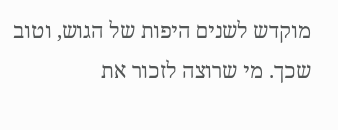מוקדש לשנים היפות של הגוש, וטוב שכך. מי שרוצה לזכור את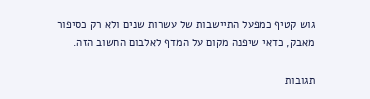גוש קטיף כמפעל התיישבות של עשרות שנים ולא רק כסיפור מאבק, כדאי שיפנה מקום על המדף לאלבום החשוב הזה.

תגובות